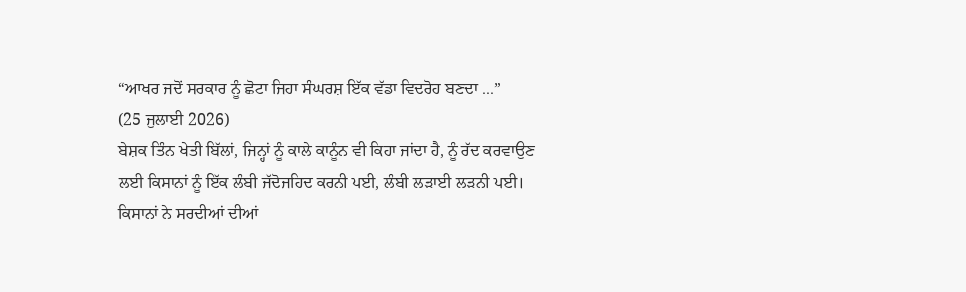“ਆਖਰ ਜਦੋਂ ਸਰਕਾਰ ਨੂੰ ਛੋਟਾ ਜਿਹਾ ਸੰਘਰਸ਼ ਇੱਕ ਵੱਡਾ ਵਿਦਰੋਹ ਬਣਦਾ ...”
(25 ਜੁਲਾਈ 2026)
ਬੇਸ਼ਕ ਤਿੰਨ ਖੇਤੀ ਬਿੱਲਾਂ, ਜਿਨ੍ਹਾਂ ਨੂੰ ਕਾਲੇ ਕਾਨੂੰਨ ਵੀ ਕਿਹਾ ਜਾਂਦਾ ਹੈ, ਨੂੰ ਰੱਦ ਕਰਵਾਉਣ ਲਈ ਕਿਸਾਨਾਂ ਨੂੰ ਇੱਕ ਲੰਬੀ ਜੱਦੋਜਹਿਦ ਕਰਨੀ ਪਈ, ਲੰਬੀ ਲੜਾਈ ਲੜਨੀ ਪਈ। ਕਿਸਾਨਾਂ ਨੇ ਸਰਦੀਆਂ ਦੀਆਂ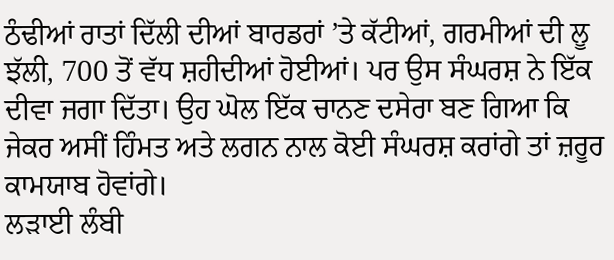ਠੰਢੀਆਂ ਰਾਤਾਂ ਦਿੱਲੀ ਦੀਆਂ ਬਾਰਡਰਾਂ ’ਤੇ ਕੱਟੀਆਂ, ਗਰਮੀਆਂ ਦੀ ਲੂ ਝੱਲੀ, 700 ਤੋਂ ਵੱਧ ਸ਼ਹੀਦੀਆਂ ਹੋਈਆਂ। ਪਰ ਉਸ ਸੰਘਰਸ਼ ਨੇ ਇੱਕ ਦੀਵਾ ਜਗਾ ਦਿੱਤਾ। ਉਹ ਘੋਲ ਇੱਕ ਚਾਨਣ ਦਸੇਰਾ ਬਣ ਗਿਆ ਕਿ ਜੇਕਰ ਅਸੀਂ ਹਿੰਮਤ ਅਤੇ ਲਗਨ ਨਾਲ ਕੋਈ ਸੰਘਰਸ਼ ਕਰਾਂਗੇ ਤਾਂ ਜ਼ਰੂਰ ਕਾਮਯਾਬ ਹੋਵਾਂਗੇ।
ਲੜਾਈ ਲੰਬੀ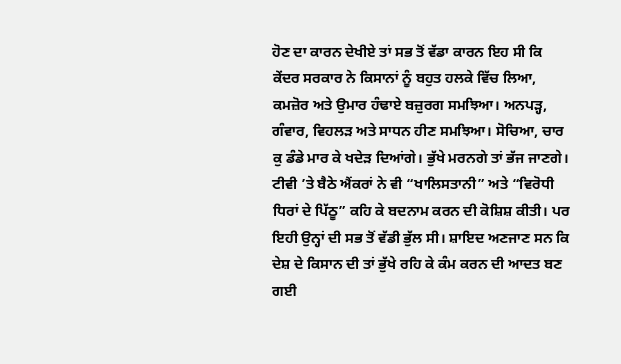ਹੋਣ ਦਾ ਕਾਰਨ ਦੇਖੀਏ ਤਾਂ ਸਭ ਤੋਂ ਵੱਡਾ ਕਾਰਨ ਇਹ ਸੀ ਕਿ ਕੇਂਦਰ ਸਰਕਾਰ ਨੇ ਕਿਸਾਨਾਂ ਨੂੰ ਬਹੁਤ ਹਲਕੇ ਵਿੱਚ ਲਿਆ, ਕਮਜ਼ੋਰ ਅਤੇ ਉਮਾਰ ਹੰਢਾਏ ਬਜ਼ੁਰਗ ਸਮਝਿਆ। ਅਨਪੜ੍ਹ, ਗੰਵਾਰ, ਵਿਹਲੜ ਅਤੇ ਸਾਧਨ ਹੀਣ ਸਮਝਿਆ। ਸੋਚਿਆ, ਚਾਰ ਕੁ ਡੰਡੇ ਮਾਰ ਕੇ ਖਦੇੜ ਦਿਆਂਗੇ। ਭੁੱਖੇ ਮਰਨਗੇ ਤਾਂ ਭੱਜ ਜਾਣਗੇ। ਟੀਵੀ ’ਤੇ ਬੈਠੇ ਐਂਕਰਾਂ ਨੇ ਵੀ “ਖਾਲਿਸਤਾਨੀ” ਅਤੇ “ਵਿਰੋਧੀ ਧਿਰਾਂ ਦੇ ਪਿੱਠੂ” ਕਹਿ ਕੇ ਬਦਨਾਮ ਕਰਨ ਦੀ ਕੋਸ਼ਿਸ਼ ਕੀਤੀ। ਪਰ ਇਹੀ ਉਨ੍ਹਾਂ ਦੀ ਸਭ ਤੋਂ ਵੱਡੀ ਭੁੱਲ ਸੀ। ਸ਼ਾਇਦ ਅਣਜਾਣ ਸਨ ਕਿ ਦੇਸ਼ ਦੇ ਕਿਸਾਨ ਦੀ ਤਾਂ ਭੁੱਖੇ ਰਹਿ ਕੇ ਕੰਮ ਕਰਨ ਦੀ ਆਦਤ ਬਣ ਗਈ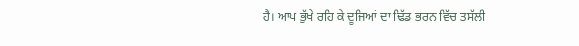ਹੈ। ਆਪ ਭੁੱਖੇ ਰਹਿ ਕੇ ਦੂਜਿਆਂ ਦਾ ਢਿੱਡ ਭਰਨ ਵਿੱਚ ਤਸੱਲੀ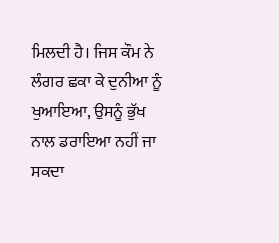ਮਿਲਦੀ ਹੈ। ਜਿਸ ਕੌਮ ਨੇ ਲੰਗਰ ਛਕਾ ਕੇ ਦੁਨੀਆ ਨੂੰ ਖੁਆਇਆ, ਉਸਨੂੰ ਭੁੱਖ ਨਾਲ ਡਰਾਇਆ ਨਹੀਂ ਜਾ ਸਕਦਾ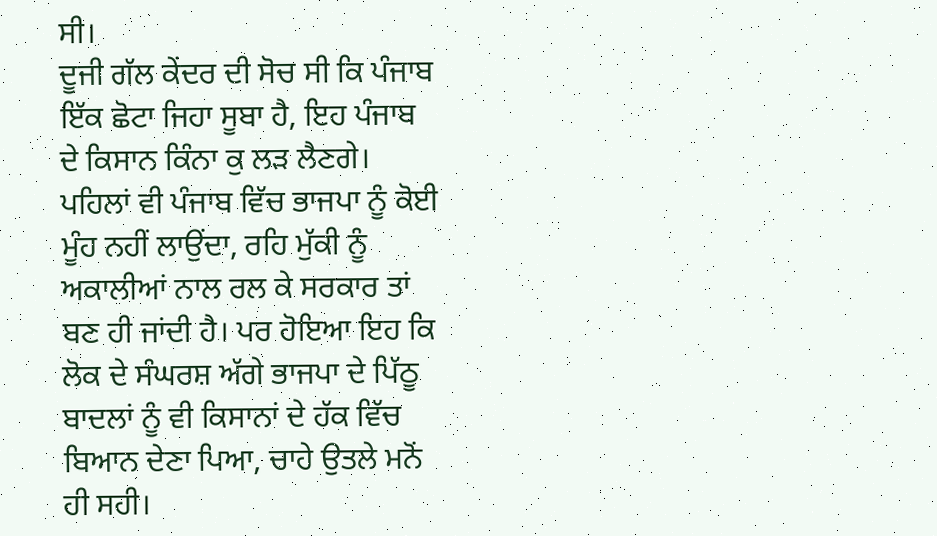ਸੀ।
ਦੂਜੀ ਗੱਲ ਕੇਂਦਰ ਦੀ ਸੋਚ ਸੀ ਕਿ ਪੰਜਾਬ ਇੱਕ ਛੋਟਾ ਜਿਹਾ ਸੂਬਾ ਹੈ, ਇਹ ਪੰਜਾਬ ਦੇ ਕਿਸਾਨ ਕਿੰਨਾ ਕੁ ਲੜ ਲੈਣਗੇ। ਪਹਿਲਾਂ ਵੀ ਪੰਜਾਬ ਵਿੱਚ ਭਾਜਪਾ ਨੂੰ ਕੋਈ ਮੂੰਹ ਨਹੀਂ ਲਾਉਂਦਾ, ਰਹਿ ਮੁੱਕੀ ਨੂੰ ਅਕਾਲੀਆਂ ਨਾਲ ਰਲ ਕੇ ਸਰਕਾਰ ਤਾਂ ਬਣ ਹੀ ਜਾਂਦੀ ਹੈ। ਪਰ ਹੋਇਆ ਇਹ ਕਿ ਲੋਕ ਦੇ ਸੰਘਰਸ਼ ਅੱਗੇ ਭਾਜਪਾ ਦੇ ਪਿੱਠੂ ਬਾਦਲਾਂ ਨੂੰ ਵੀ ਕਿਸਾਨਾਂ ਦੇ ਹੱਕ ਵਿੱਚ ਬਿਆਨ ਦੇਣਾ ਪਿਆ, ਚਾਹੇ ਉਤਲੇ ਮਨੋਂ ਹੀ ਸਹੀ।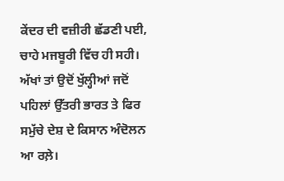ਕੇਂਦਰ ਦੀ ਵਜ਼ੀਰੀ ਛੱਡਣੀ ਪਈ, ਚਾਹੇ ਮਜਬੂਰੀ ਵਿੱਚ ਹੀ ਸਹੀ। ਅੱਖਾਂ ਤਾਂ ਉਦੋਂ ਖੁੱਲ੍ਹੀਆਂ ਜਦੋਂ ਪਹਿਲਾਂ ਉੱਤਰੀ ਭਾਰਤ ਤੇ ਫਿਰ ਸਮੁੱਚੇ ਦੇਸ਼ ਦੇ ਕਿਸਾਨ ਅੰਦੋਲਨ ਆ ਰਲ਼ੇ।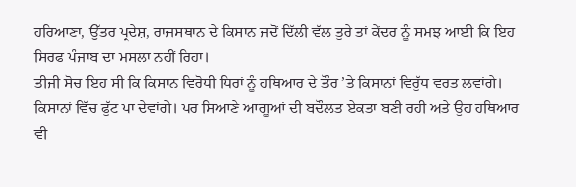ਹਰਿਆਣਾ, ਉੱਤਰ ਪ੍ਰਦੇਸ਼, ਰਾਜਸਥਾਨ ਦੇ ਕਿਸਾਨ ਜਦੋਂ ਦਿੱਲੀ ਵੱਲ ਤੁਰੇ ਤਾਂ ਕੇਂਦਰ ਨੂੰ ਸਮਝ ਆਈ ਕਿ ਇਹ ਸਿਰਫ ਪੰਜਾਬ ਦਾ ਮਸਲਾ ਨਹੀਂ ਰਿਹਾ।
ਤੀਜੀ ਸੋਚ ਇਹ ਸੀ ਕਿ ਕਿਸਾਨ ਵਿਰੋਧੀ ਧਿਰਾਂ ਨੂੰ ਹਥਿਆਰ ਦੇ ਤੌਰ ’ਤੇ ਕਿਸਾਨਾਂ ਵਿਰੁੱਧ ਵਰਤ ਲਵਾਂਗੇ। ਕਿਸਾਨਾਂ ਵਿੱਚ ਫੁੱਟ ਪਾ ਦੇਵਾਂਗੇ। ਪਰ ਸਿਆਣੇ ਆਗੂਆਂ ਦੀ ਬਦੌਲਤ ਏਕਤਾ ਬਣੀ ਰਹੀ ਅਤੇ ਉਹ ਹਥਿਆਰ ਵੀ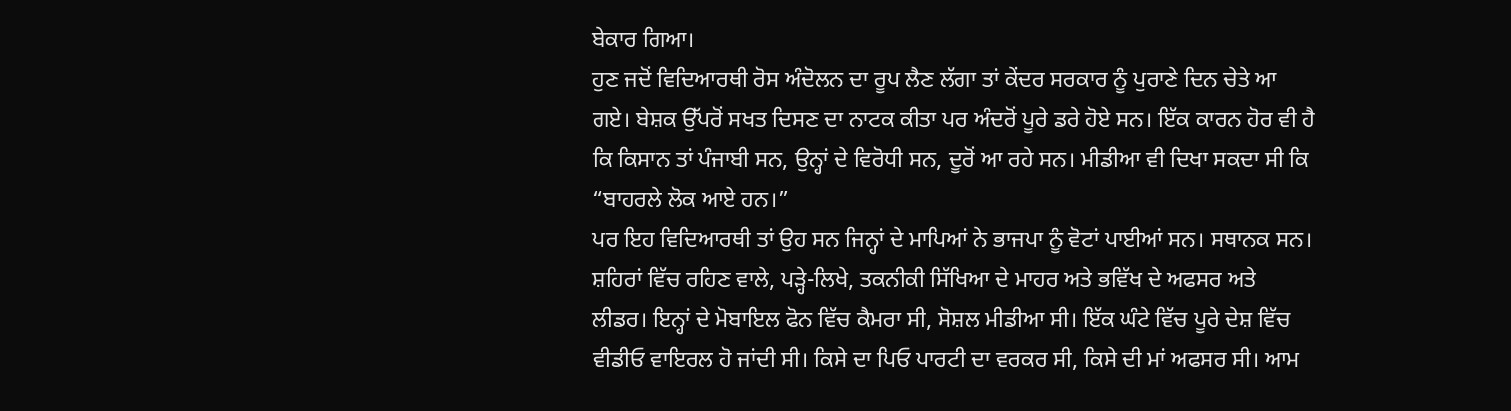ਬੇਕਾਰ ਗਿਆ।
ਹੁਣ ਜਦੋਂ ਵਿਦਿਆਰਥੀ ਰੋਸ ਅੰਦੋਲਨ ਦਾ ਰੂਪ ਲੈਣ ਲੱਗਾ ਤਾਂ ਕੇਂਦਰ ਸਰਕਾਰ ਨੂੰ ਪੁਰਾਣੇ ਦਿਨ ਚੇਤੇ ਆ ਗਏ। ਬੇਸ਼ਕ ਉੱਪਰੋਂ ਸਖਤ ਦਿਸਣ ਦਾ ਨਾਟਕ ਕੀਤਾ ਪਰ ਅੰਦਰੋਂ ਪੂਰੇ ਡਰੇ ਹੋਏ ਸਨ। ਇੱਕ ਕਾਰਨ ਹੋਰ ਵੀ ਹੈ ਕਿ ਕਿਸਾਨ ਤਾਂ ਪੰਜਾਬੀ ਸਨ, ਉਨ੍ਹਾਂ ਦੇ ਵਿਰੋਧੀ ਸਨ, ਦੂਰੋਂ ਆ ਰਹੇ ਸਨ। ਮੀਡੀਆ ਵੀ ਦਿਖਾ ਸਕਦਾ ਸੀ ਕਿ “ਬਾਹਰਲੇ ਲੋਕ ਆਏ ਹਨ।”
ਪਰ ਇਹ ਵਿਦਿਆਰਥੀ ਤਾਂ ਉਹ ਸਨ ਜਿਨ੍ਹਾਂ ਦੇ ਮਾਪਿਆਂ ਨੇ ਭਾਜਪਾ ਨੂੰ ਵੋਟਾਂ ਪਾਈਆਂ ਸਨ। ਸਥਾਨਕ ਸਨ। ਸ਼ਹਿਰਾਂ ਵਿੱਚ ਰਹਿਣ ਵਾਲੇ, ਪੜ੍ਹੇ-ਲਿਖੇ, ਤਕਨੀਕੀ ਸਿੱਖਿਆ ਦੇ ਮਾਹਰ ਅਤੇ ਭਵਿੱਖ ਦੇ ਅਫਸਰ ਅਤੇ ਲੀਡਰ। ਇਨ੍ਹਾਂ ਦੇ ਮੋਬਾਇਲ ਫੋਨ ਵਿੱਚ ਕੈਮਰਾ ਸੀ, ਸੋਸ਼ਲ ਮੀਡੀਆ ਸੀ। ਇੱਕ ਘੰਟੇ ਵਿੱਚ ਪੂਰੇ ਦੇਸ਼ ਵਿੱਚ ਵੀਡੀਓ ਵਾਇਰਲ ਹੋ ਜਾਂਦੀ ਸੀ। ਕਿਸੇ ਦਾ ਪਿਓ ਪਾਰਟੀ ਦਾ ਵਰਕਰ ਸੀ, ਕਿਸੇ ਦੀ ਮਾਂ ਅਫਸਰ ਸੀ। ਆਮ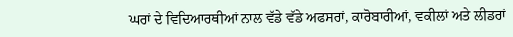ਘਰਾਂ ਦੇ ਵਿਦਿਆਰਥੀਆਂ ਨਾਲ ਵੱਡੇ ਵੱਡੇ ਅਫਸਰਾਂ, ਕਾਰੋਬਾਰੀਆਂ, ਵਕੀਲਾਂ ਅਤੇ ਲੀਡਰਾਂ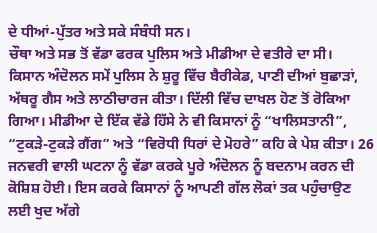ਦੇ ਧੀਆਂ-ਪੁੱਤਰ ਅਤੇ ਸਕੇ ਸੰਬੰਧੀ ਸਨ।
ਚੌਥਾ ਅਤੇ ਸਭ ਤੋਂ ਵੱਡਾ ਫਰਕ ਪੁਲਿਸ ਅਤੇ ਮੀਡੀਆ ਦੇ ਵਤੀਰੇ ਦਾ ਸੀ।
ਕਿਸਾਨ ਅੰਦੋਲਨ ਸਮੇਂ ਪੁਲਿਸ ਨੇ ਸ਼ੁਰੂ ਵਿੱਚ ਬੈਰੀਕੇਡ, ਪਾਣੀ ਦੀਆਂ ਬੁਛਾੜਾਂ, ਅੱਥਰੂ ਗੈਸ ਅਤੇ ਲਾਠੀਚਾਰਜ ਕੀਤਾ। ਦਿੱਲੀ ਵਿੱਚ ਦਾਖਲ ਹੋਣ ਤੋਂ ਰੋਕਿਆ ਗਿਆ। ਮੀਡੀਆ ਦੇ ਇੱਕ ਵੱਡੇ ਹਿੱਸੇ ਨੇ ਵੀ ਕਿਸਾਨਾਂ ਨੂੰ “ਖਾਲਿਸਤਾਨੀ”, “ਟੁਕੜੇ-ਟੁਕੜੇ ਗੈਂਗ” ਅਤੇ “ਵਿਰੋਧੀ ਧਿਰਾਂ ਦੇ ਮੋਹਰੇ” ਕਹਿ ਕੇ ਪੇਸ਼ ਕੀਤਾ। 26 ਜਨਵਰੀ ਵਾਲੀ ਘਟਨਾ ਨੂੰ ਵੱਡਾ ਕਰਕੇ ਪੂਰੇ ਅੰਦੋਲਨ ਨੂੰ ਬਦਨਾਮ ਕਰਨ ਦੀ ਕੋਸ਼ਿਸ਼ ਹੋਈ। ਇਸ ਕਰਕੇ ਕਿਸਾਨਾਂ ਨੂੰ ਆਪਣੀ ਗੱਲ ਲੋਕਾਂ ਤਕ ਪਹੁੰਚਾਉਣ ਲਈ ਖੁਦ ਅੱਗੇ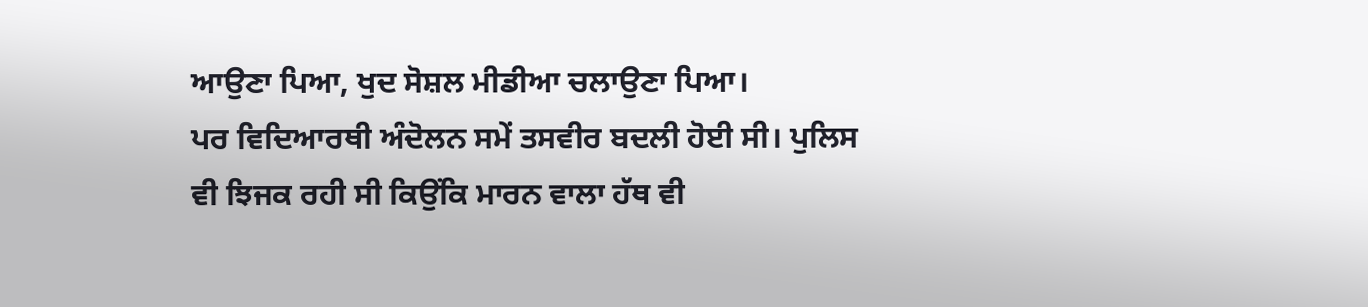ਆਉਣਾ ਪਿਆ, ਖੁਦ ਸੋਸ਼ਲ ਮੀਡੀਆ ਚਲਾਉਣਾ ਪਿਆ।
ਪਰ ਵਿਦਿਆਰਥੀ ਅੰਦੋਲਨ ਸਮੇਂ ਤਸਵੀਰ ਬਦਲੀ ਹੋਈ ਸੀ। ਪੁਲਿਸ ਵੀ ਝਿਜਕ ਰਹੀ ਸੀ ਕਿਉਂਕਿ ਮਾਰਨ ਵਾਲਾ ਹੱਥ ਵੀ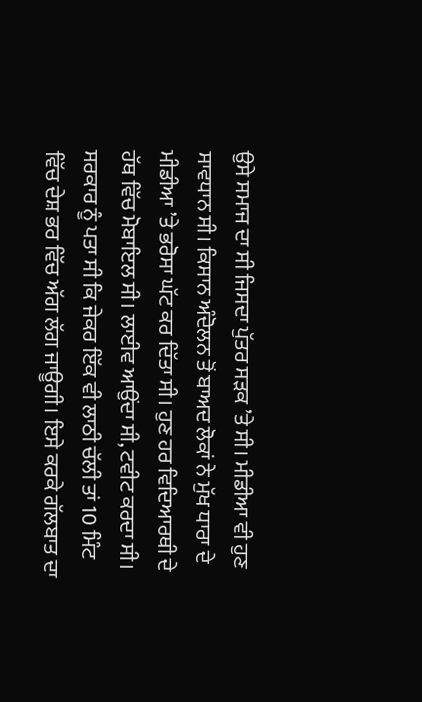ਉਸੇ ਸਮਾਜ ਦਾ ਸੀ ਜਿਸਦਾ ਪੁੱਤਰ ਸੜਕ ’ਤੇ ਸੀ। ਮੀਡੀਆ ਵੀ ਹੁਣ ਸਾਵਧਾਨ ਸੀ। ਕਿਸਾਨ ਅੰਦੋਲਨ ਤੋਂ ਬਾਅਦ ਲੋਕਾਂ ਨੇ ਮੁੱਖ ਧਾਰਾ ਦੇ ਮੀਡੀਆ ’ਤੇ ਭਰੋਸਾ ਘੱਟ ਕਰ ਦਿੱਤਾ ਸੀ। ਹੁਣ ਹਰ ਵਿਦਿਆਰਥੀ ਦੇ ਹੱਥ ਵਿੱਚ ਮੋਬਾਇਲ ਸੀ। ਲਾਈਵ ਆਉਂਦਾ ਸੀ, ਟਵੀਟ ਕਰਦਾ ਸੀ। ਸਰਕਾਰ ਨੂੰ ਪਤਾ ਸੀ ਕਿ ਜੇਕਰ ਇੱਕ ਵੀ ਲਾਠੀ ਚੱਲੀ ਤਾਂ 10 ਮਿੰਟ ਵਿੱਚ ਦੇਸ਼ ਭਰ ਵਿੱਚ ਅੱਗ ਲੱਗ ਜਾਊਗੀ। ਇਸੇ ਕਰਕੇ ਗੱਲਬਾਤ ਦਾ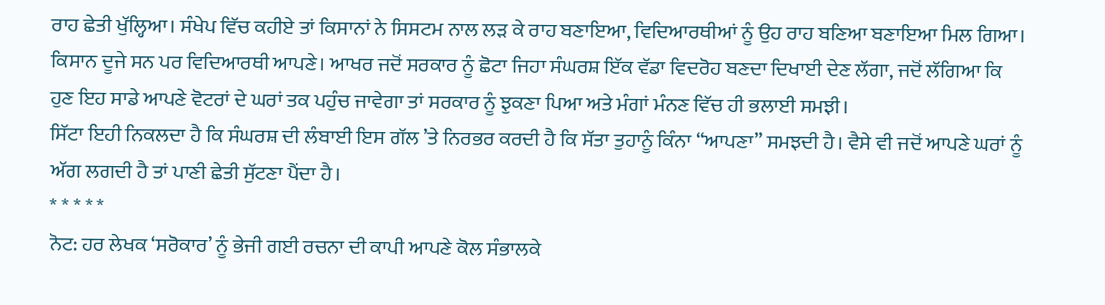ਰਾਹ ਛੇਤੀ ਖੁੱਲ੍ਹਿਆ। ਸੰਖੇਪ ਵਿੱਚ ਕਹੀਏ ਤਾਂ ਕਿਸਾਨਾਂ ਨੇ ਸਿਸਟਮ ਨਾਲ ਲੜ ਕੇ ਰਾਹ ਬਣਾਇਆ, ਵਿਦਿਆਰਥੀਆਂ ਨੂੰ ਉਹ ਰਾਹ ਬਣਿਆ ਬਣਾਇਆ ਮਿਲ ਗਿਆ।
ਕਿਸਾਨ ਦੂਜੇ ਸਨ ਪਰ ਵਿਦਿਆਰਥੀ ਆਪਣੇ। ਆਖਰ ਜਦੋਂ ਸਰਕਾਰ ਨੂੰ ਛੋਟਾ ਜਿਹਾ ਸੰਘਰਸ਼ ਇੱਕ ਵੱਡਾ ਵਿਦਰੋਹ ਬਣਦਾ ਦਿਖਾਈ ਦੇਣ ਲੱਗਾ, ਜਦੋਂ ਲੱਗਿਆ ਕਿ ਹੁਣ ਇਹ ਸਾਡੇ ਆਪਣੇ ਵੋਟਰਾਂ ਦੇ ਘਰਾਂ ਤਕ ਪਹੁੰਚ ਜਾਵੇਗਾ ਤਾਂ ਸਰਕਾਰ ਨੂੰ ਝੁਕਣਾ ਪਿਆ ਅਤੇ ਮੰਗਾਂ ਮੰਨਣ ਵਿੱਚ ਹੀ ਭਲਾਈ ਸਮਝੀ।
ਸਿੱਟਾ ਇਹੀ ਨਿਕਲਦਾ ਹੈ ਕਿ ਸੰਘਰਸ਼ ਦੀ ਲੰਬਾਈ ਇਸ ਗੱਲ ’ਤੇ ਨਿਰਭਰ ਕਰਦੀ ਹੈ ਕਿ ਸੱਤਾ ਤੁਹਾਨੂੰ ਕਿੰਨਾ “ਆਪਣਾ” ਸਮਝਦੀ ਹੈ। ਵੈਸੇ ਵੀ ਜਦੋਂ ਆਪਣੇ ਘਰਾਂ ਨੂੰ ਅੱਗ ਲਗਦੀ ਹੈ ਤਾਂ ਪਾਣੀ ਛੇਤੀ ਸੁੱਟਣਾ ਪੈਂਦਾ ਹੈ।
* * * * *
ਨੋਟ: ਹਰ ਲੇਖਕ ‘ਸਰੋਕਾਰ’ ਨੂੰ ਭੇਜੀ ਗਈ ਰਚਨਾ ਦੀ ਕਾਪੀ ਆਪਣੇ ਕੋਲ ਸੰਭਾਲਕੇ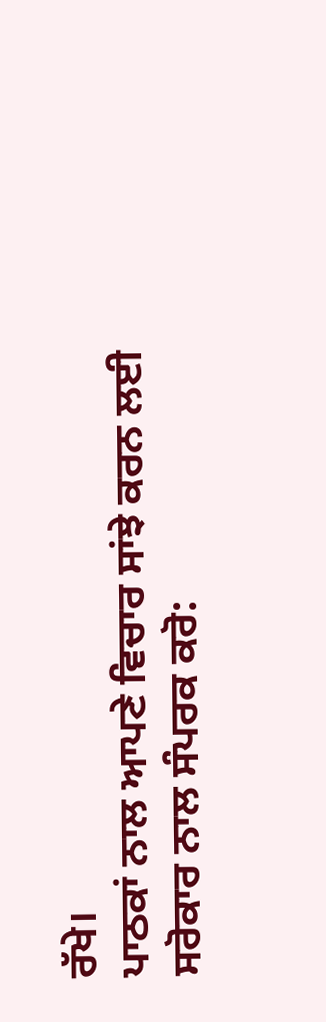ਰੱਖੇ।
ਪਾਠਕਾਂ ਨਾਲ ਆਪਣੇ ਵਿਚਾਰ ਸਾਂਝੇ ਕਰਨ ਲਈ ਸਰੋਕਾਰ ਨਾਲ ਸੰਪਰਕ ਕਰੋ: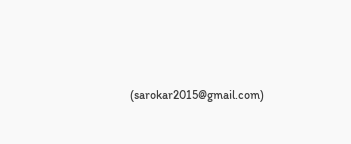(sarokar2015@gmail.com)